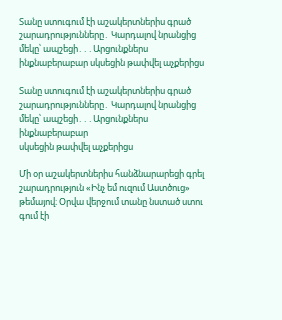Տանը ստուգում էի աշակերտներիս գրած շարադրությունները․ Կարդալով նրանցից մեկը՝ ապշեցի․․․Արցունքներս ինքնաբերաբար սկսեցին թափվել աչքերիցս

Տանը ստուգում էի աշակերտներիս գրած շարադրությունները․ Կարդալով նրանցից մեկը՝ ապշեցի․․․Արցունքներս ինքնաբերաբար
սկսեցին թափվել աչքերիցս

Մի օր աշակերտներիս հանձնարարեցի գրել շարադրություն «Ինչ եմ ուզում Աստծուց» թեմայով։ Օրվա վերջում տանը նստած ստու
գում էի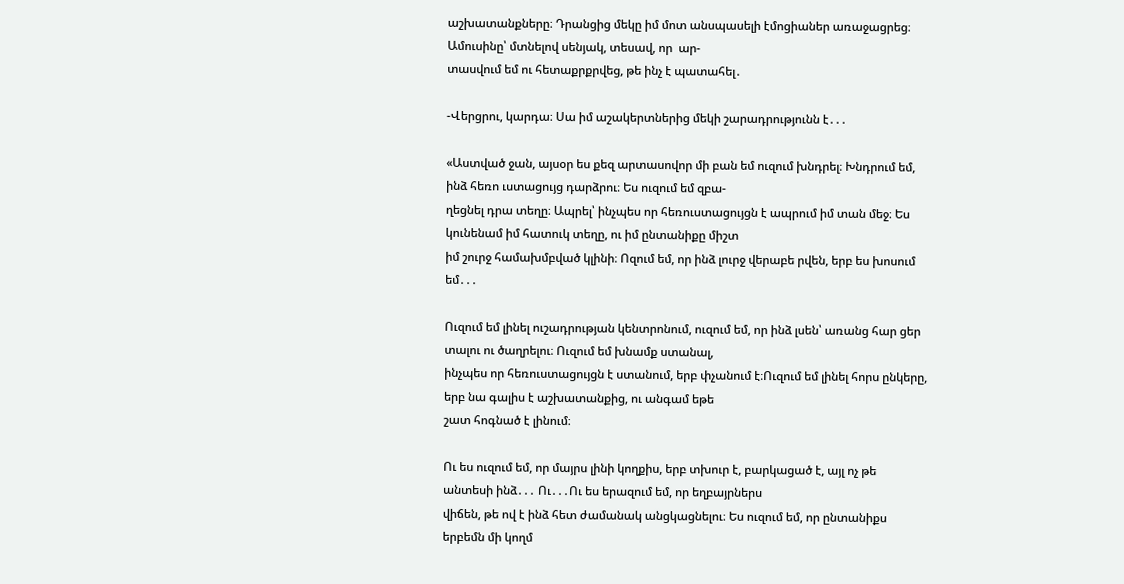աշխատանքները։ Դրանցից մեկը իմ մոտ անսպասելի էմոցիաներ առաջացրեց։ Ամուսինը՝ մտնելով սենյակ, տեսավ, որ  ար-
տասվում եմ ու հետաքրքրվեց, թե ինչ է պատահել․

-Վերցրու, կարդա։ Սա իմ աշակերտներից մեկի շարադրությունն է․․․

«Աստված ջան, այսօր ես քեզ արտասովոր մի բան եմ ուզում խնդրել։ Խնդրում եմ, ինձ հեռո ւստացույց դարձրու։ Ես ուզում եմ զբա-
ղեցնել դրա տեղը։ Ապրել՝ ինչպես որ հեռուստացույցն է ապրում իմ տան մեջ։ Ես կունենամ իմ հատուկ տեղը, ու իմ ընտանիքը միշտ
իմ շուրջ համախմբված կլինի։ Ոզում եմ, որ ինձ լուրջ վերաբե րվեն, երբ ես խոսում եմ․․․

Ուզում եմ լինել ուշադրության կենտրոնում, ուզում եմ, որ ինձ լսեն՝ առանց հար ցեր տալու ու ծաղրելու։ Ուզում եմ խնամք ստանալ,
ինչպես որ հեռուստացույցն է ստանում, երբ փչանում է։Ուզում եմ լինել հորս ընկերը, երբ նա գալիս է աշխատանքից, ու անգամ եթե
շատ հոգնած է լինում։

Ու ես ուզում եմ, որ մայրս լինի կողքիս, երբ տխուր է, բարկացած է, այլ ոչ թե անտեսի ինձ․․․ Ու․․․Ու ես երազում եմ, որ եղբայրներս
վիճեն, թե ով է ինձ հետ ժամանակ անցկացնելու։ Ես ուզում եմ, որ ընտանիքս երբեմն մի կողմ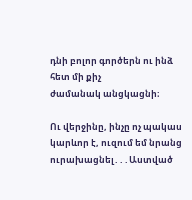դնի բոլոր գործերն ու ինձ հետ մի քիչ
ժամանակ անցկացնի։

Ու վերջինը, ինչը ոչ պակաս կարևոր է, ուզում եմ նրանց ուրախացնել․․․Աստված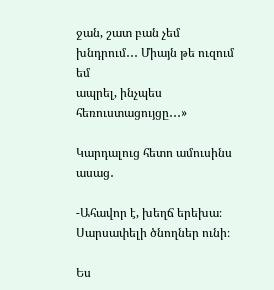ջան, շատ բան չեմ խնդրում․․․ Միայն թե ուզում եմ
ապրել, ինչպես հեռուստացույցը․․․»

Կարդալուց հետո ամուսինս ասաց․

-Ահավոր է, խեղճ երեխա։ Սարսափելի ծնողներ ունի։

Ես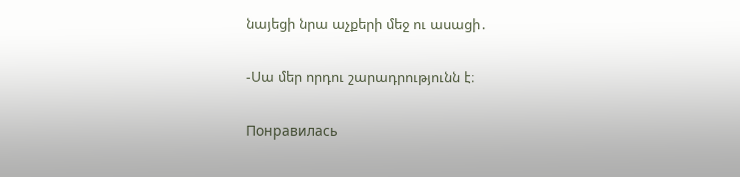նայեցի նրա աչքերի մեջ ու ասացի․

-Սա մեր որդու շարադրությունն է։

Понравилась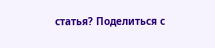статья? Поделиться с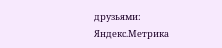друзьями:
Яндекс.Метрика